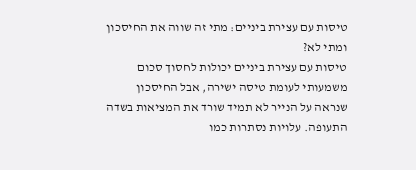טיסות עם עצירת ביניים: מתי זה שווה את החיסכון ומתי לא?
טיסות עם עצירת ביניים יכולות לחסוך סכום משמעותי לעומת טיסה ישירה, אבל החיסכון שנראה על הנייר לא תמיד שורד את המציאות בשדה התעופה. עלויות נסתרות כמו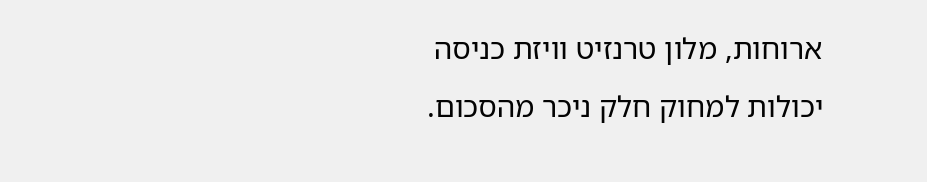ארוחות, מלון טרנזיט וויזת כניסה יכולות למחוק חלק ניכר מהסכום.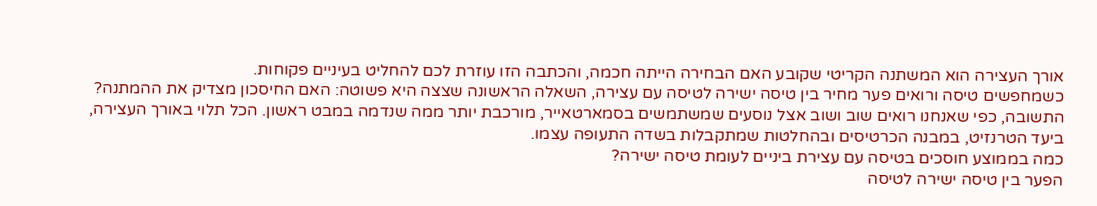אורך העצירה הוא המשתנה הקריטי שקובע האם הבחירה הייתה חכמה, והכתבה הזו עוזרת לכם להחליט בעיניים פקוחות.
כשמחפשים טיסה ורואים פער מחיר בין טיסה ישירה לטיסה עם עצירה, השאלה הראשונה שצצה היא פשוטה: האם החיסכון מצדיק את ההמתנה? התשובה, כפי שאנחנו רואים שוב ושוב אצל נוסעים שמשתמשים בסמארטאייר, מורכבת יותר ממה שנדמה במבט ראשון. הכל תלוי באורך העצירה, ביעד הטרנזיט, במבנה הכרטיסים ובהחלטות שמתקבלות בשדה התעופה עצמו.
כמה בממוצע חוסכים בטיסה עם עצירת ביניים לעומת טיסה ישירה?
הפער בין טיסה ישירה לטיסה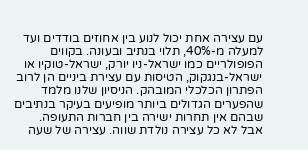עם עצירה אחת יכול לנוע בין אחוזים בודדים ועד למעלה מ-40%, תלוי בנתיב ובעונה. בקווים הפופולריים כמו ישראל-ניו יורק, ישראל-טוקיו או ישראל-בנגקוק, הטיסות עם עצירת ביניים הן לרוב הפתרון הכלכלי המובהק. הניסיון שלנו מלמד שהפערים הגדולים ביותר מופיעים בעיקר בנתיבים שבהם אין תחרות ישירה בין חברות התעופה.
אבל לא כל עצירה נולדת שווה. עצירה של שעה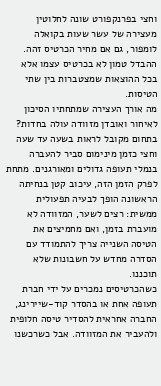וחצי בפרנקפורט שונה לחלוטין מעצירה של עשר שעות בקואלה לומפור, גם אם מחיר הכרטיס זהה. ההבדל טמון לא בכרטיס עצמו אלא בכל ההוצאות שמצטברות בין שתי הטיסות.
מה אורך העצירה שמתחתיו הסיכון לאיחור ואובדן מזוודה עולה בחדות?
בתחום מקובל לראות בשעה עד שעה וחצי כזמן מינימום סביר להעברה בנמלי תעופה גדולים ומאורגנים. מתחת לפרק הזמן הזה, עיכוב קטן בנחיתה הראשונה הופך לבעיה תפעולית ממשית: רצים לשער, המזוודה לא מועברת בזמן, ואם מחמיצים את הטיסה השנייה צריך להתמודד עם הסדרה מחדש על חשבונות שלא תוכננו.
כשהכרטיסים נמכרים על ידי חברת תעופה אחת או בהסדר קוד-שיירינג, החברה אחראית להסדיר טיסה חלופית ולהעביר את המזוודה. אבל כשרכשנו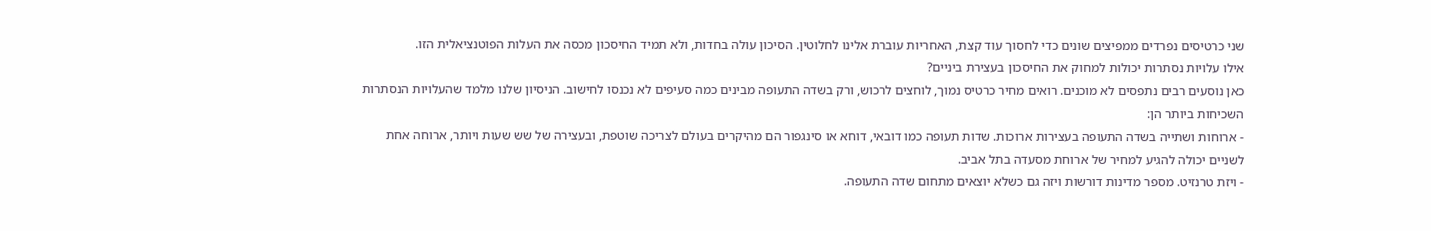שני כרטיסים נפרדים ממפיצים שונים כדי לחסוך עוד קצת, האחריות עוברת אלינו לחלוטין. הסיכון עולה בחדות, ולא תמיד החיסכון מכסה את העלות הפוטנציאלית הזו.
אילו עלויות נסתרות יכולות למחוק את החיסכון בעצירת ביניים?
כאן נוסעים רבים נתפסים לא מוכנים. רואים מחיר כרטיס נמוך, לוחצים לרכוש, ורק בשדה התעופה מבינים כמה סעיפים לא נכנסו לחישוב. הניסיון שלנו מלמד שהעלויות הנסתרות השכיחות ביותר הן:
- ארוחות ושתייה בשדה התעופה בעצירות ארוכות. שדות תעופה כמו דובאי, דוחא או סינגפור הם מהיקרים בעולם לצריכה שוטפת, ובעצירה של שש שעות ויותר, ארוחה אחת לשניים יכולה להגיע למחיר של ארוחת מסעדה בתל אביב.
- ויזת טרנזיט. מספר מדינות דורשות ויזה גם כשלא יוצאים מתחום שדה התעופה.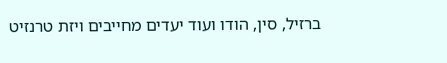ברזיל, סין, הודו ועוד יעדים מחייבים ויזת טרנזיט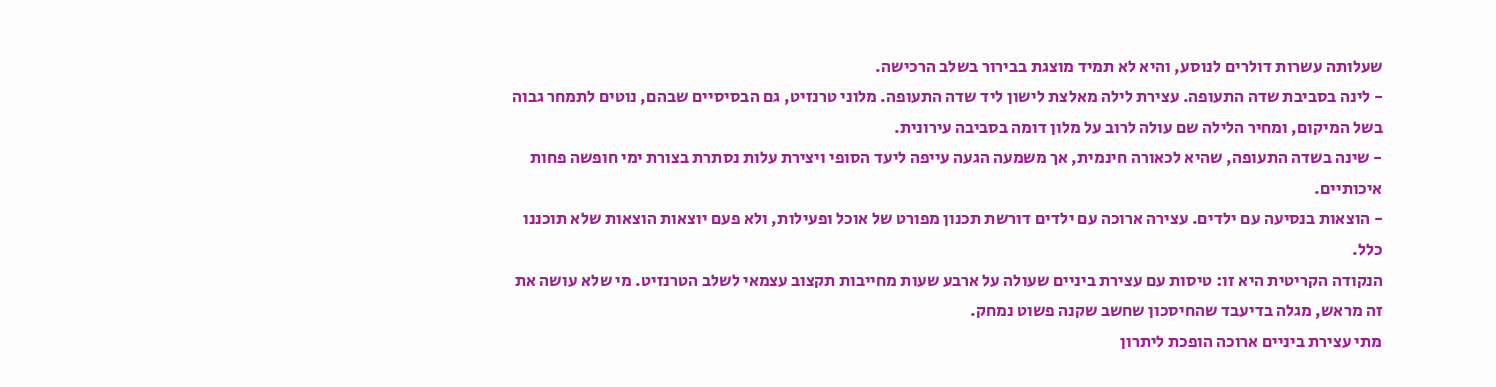שעלותה עשרות דולרים לנוסע, והיא לא תמיד מוצגת בבירור בשלב הרכישה.
- לינה בסביבת שדה התעופה. עצירת לילה מאלצת לישון ליד שדה התעופה. מלוני טרנזיט, גם הבסיסיים שבהם, נוטים לתמחר גבוה בשל המיקום, ומחיר הלילה שם עולה לרוב על מלון דומה בסביבה עירונית.
- שינה בשדה התעופה, שהיא לכאורה חינמית, אך משמעה הגעה עייפה ליעד הסופי ויצירת עלות נסתרת בצורת ימי חופשה פחות איכותיים.
- הוצאות בנסיעה עם ילדים. עצירה ארוכה עם ילדים דורשת תכנון מפורט של אוכל ופעילות, ולא פעם יוצאות הוצאות שלא תוכננו כלל.
הנקודה הקריטית היא זו: טיסות עם עצירת ביניים שעולה על ארבע שעות מחייבות תקצוב עצמאי לשלב הטרנזיט. מי שלא עושה את זה מראש, מגלה בדיעבד שהחיסכון שחשב שקנה פשוט נמחק.
מתי עצירת ביניים ארוכה הופכת ליתרון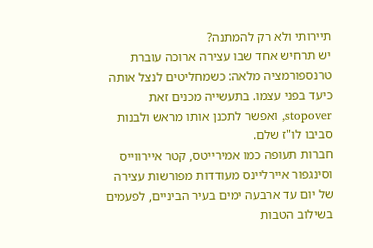תיירותי ולא רק להמתנה?
יש תרחיש אחד שבו עצירה ארוכה עוברת טרנספורמציה מלאה: כשמחליטים לנצל אותה כיעד בפני עצמו. בתעשייה מכנים זאת stopover, ואפשר לתכנן אותו מראש ולבנות סביבו לו"ז שלם.
חברות תעופה כמו אמירייטס, קטר איירווייס וסינגפור איירליינס מעודדות מפורשות עצירה של יום עד ארבעה ימים בעיר הביניים, לפעמים בשילוב הטבות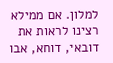למלון. אם ממילא רצינו לראות את דובאי, דוחא, אבו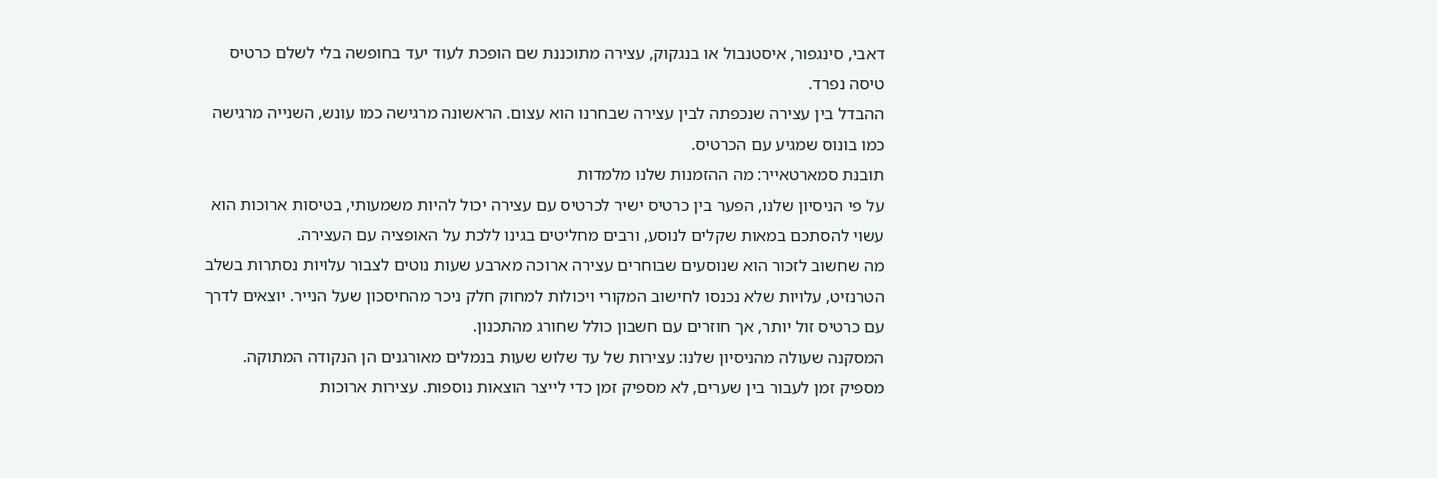דאבי, סינגפור, איסטנבול או בנגקוק, עצירה מתוכננת שם הופכת לעוד יעד בחופשה בלי לשלם כרטיס טיסה נפרד.
ההבדל בין עצירה שנכפתה לבין עצירה שבחרנו הוא עצום. הראשונה מרגישה כמו עונש, השנייה מרגישה כמו בונוס שמגיע עם הכרטיס.
תובנת סמארטאייר: מה ההזמנות שלנו מלמדות
על פי הניסיון שלנו, הפער בין כרטיס ישיר לכרטיס עם עצירה יכול להיות משמעותי, בטיסות ארוכות הוא עשוי להסתכם במאות שקלים לנוסע, ורבים מחליטים בגינו ללכת על האופציה עם העצירה.
מה שחשוב לזכור הוא שנוסעים שבוחרים עצירה ארוכה מארבע שעות נוטים לצבור עלויות נסתרות בשלב הטרנזיט, עלויות שלא נכנסו לחישוב המקורי ויכולות למחוק חלק ניכר מהחיסכון שעל הנייר. יוצאים לדרך עם כרטיס זול יותר, אך חוזרים עם חשבון כולל שחורג מהתכנון.
המסקנה שעולה מהניסיון שלנו: עצירות של עד שלוש שעות בנמלים מאורגנים הן הנקודה המתוקה. מספיק זמן לעבור בין שערים, לא מספיק זמן כדי לייצר הוצאות נוספות. עצירות ארוכות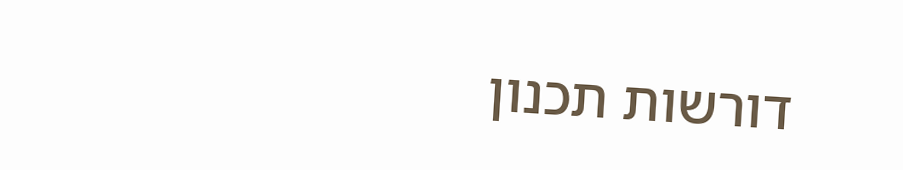דורשות תכנון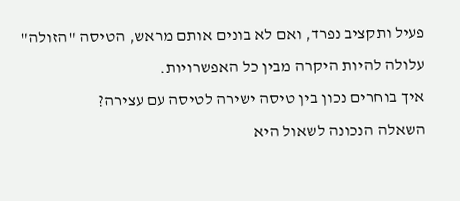פעיל ותקציב נפרד, ואם לא בונים אותם מראש, הטיסה "הזולה" עלולה להיות היקרה מבין כל האפשרויות.
איך בוחרים נכון בין טיסה ישירה לטיסה עם עצירה?
השאלה הנכונה לשאול היא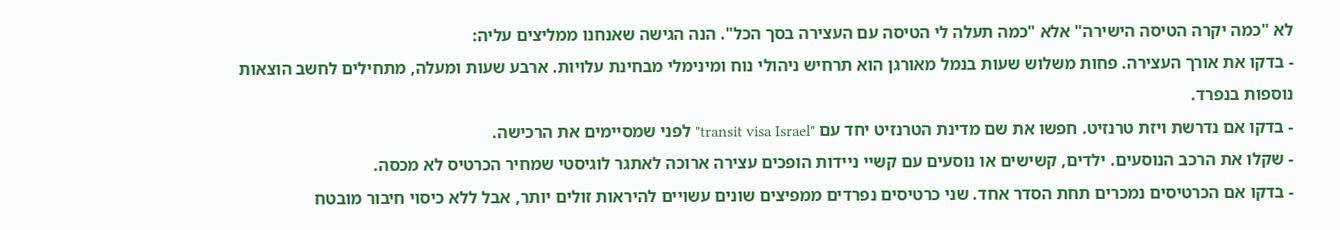לא "כמה יקרה הטיסה הישירה" אלא "כמה תעלה לי הטיסה עם העצירה בסך הכל". הנה הגישה שאנחנו ממליצים עליה:
- בדקו את אורך העצירה. פחות משלוש שעות בנמל מאורגן הוא תרחיש ניהולי נוח ומינימלי מבחינת עלויות. ארבע שעות ומעלה, מתחילים לחשב הוצאות נוספות בנפרד.
- בדקו אם נדרשת ויזת טרנזיט. חפשו את שם מדינת הטרנזיט יחד עם "transit visa Israel" לפני שמסיימים את הרכישה.
- שקלו את הרכב הנוסעים. ילדים, קשישים או נוסעים עם קשיי ניידות הופכים עצירה ארוכה לאתגר לוגיסטי שמחיר הכרטיס לא מכסה.
- בדקו אם הכרטיסים נמכרים תחת הסדר אחד. שני כרטיסים נפרדים ממפיצים שונים עשויים להיראות זולים יותר, אבל ללא כיסוי חיבור מובטח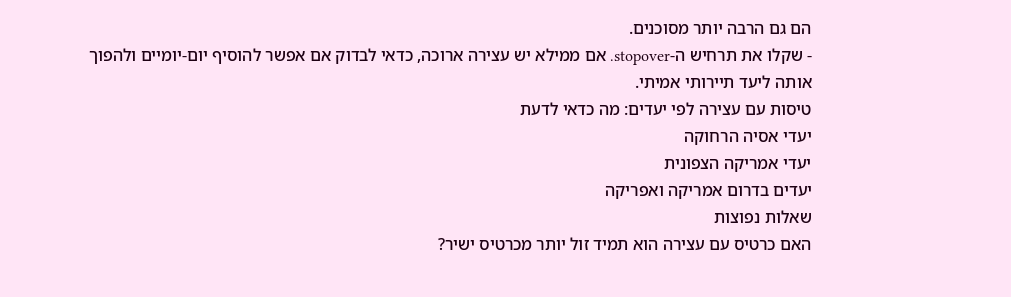הם גם הרבה יותר מסוכנים.
- שקלו את תרחיש ה-stopover. אם ממילא יש עצירה ארוכה, כדאי לבדוק אם אפשר להוסיף יום-יומיים ולהפוך אותה ליעד תיירותי אמיתי.
טיסות עם עצירה לפי יעדים: מה כדאי לדעת
יעדי אסיה הרחוקה
יעדי אמריקה הצפונית
יעדים בדרום אמריקה ואפריקה
שאלות נפוצות
האם כרטיס עם עצירה הוא תמיד זול יותר מכרטיס ישיר?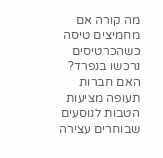מה קורה אם מחמיצים טיסה כשהכרטיסים נרכשו בנפרד?
האם חברות תעופה מציעות הטבות לנוסעים שבוחרים עצירה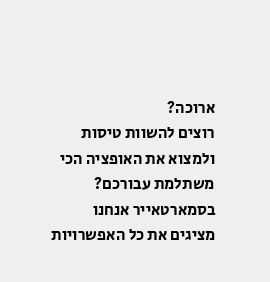ארוכה?
רוצים להשוות טיסות ולמצוא את האופציה הכי משתלמת עבורכם?
בסמארטאייר אנחנו מציגים את כל האפשרויות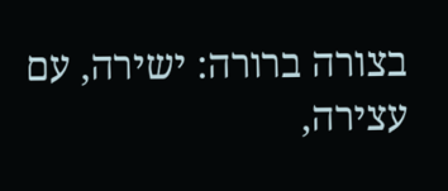בצורה ברורה: ישירה, עם עצירה,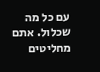עם כל מה שכלול. אתם מחליטים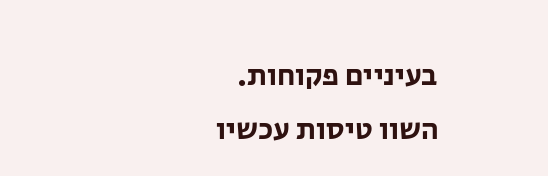בעיניים פקוחות.
השוו טיסות עכשיו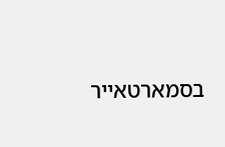בסמארטאייר